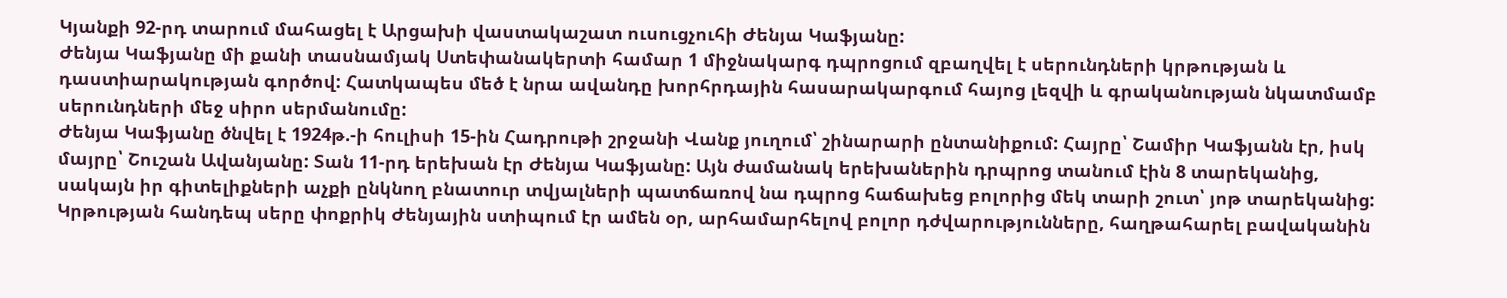Կյանքի 92-րդ տարում մահացել է Արցախի վաստակաշատ ուսուցչուհի Ժենյա Կաֆյանը:
Ժենյա Կաֆյանը մի քանի տասնամյակ Ստեփանակերտի համար 1 միջնակարգ դպրոցում զբաղվել է սերունդների կրթության և դաստիարակության գործով: Հատկապես մեծ է նրա ավանդը խորհրդային հասարակարգում հայոց լեզվի և գրականության նկատմամբ սերունդների մեջ սիրո սերմանումը:
Ժենյա Կաֆյանը ծնվել է 1924թ.-ի հուլիսի 15-ին Հադրութի շրջանի Վանք յուղում՝ շինարարի ընտանիքում: Հայրը՝ Շամիր Կաֆյանն էր, իսկ մայրը՝ Շուշան Ավանյանը: Տան 11-րդ երեխան էր Ժենյա Կաֆյանը: Այն ժամանակ երեխաներին դրպրոց տանում էին 8 տարեկանից, սակայն իր գիտելիքների աչքի ընկնող բնատուր տվյալների պատճառով նա դպրոց հաճախեց բոլորից մեկ տարի շուտ՝ յոթ տարեկանից: Կրթության հանդեպ սերը փոքրիկ Ժենյային ստիպում էր ամեն օր, արհամարհելով բոլոր դժվարությունները, հաղթահարել բավականին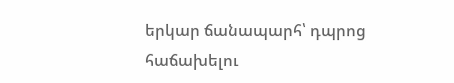երկար ճանապարհ՝ դպրոց հաճախելու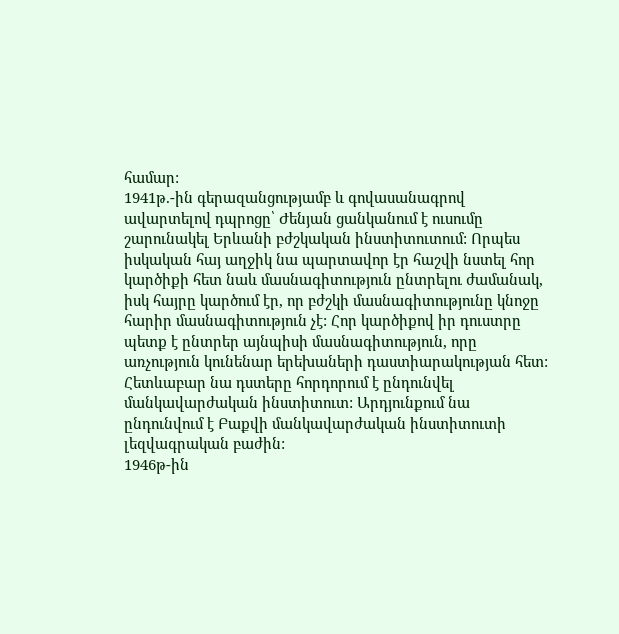համար:
1941թ.-ին գերազանցությամբ և գովասանագրով ավարտելով դպրոցը՝ Ժենյան ցանկանում է ուսումը շարունակել Երևանի բժշկական ինստիտուտում: Որպես իսկական հայ աղջիկ նա պարտավոր էր հաշվի նստել հոր կարծիքի հետ նաև մասնագիտություն ընտրելու ժամանակ, իսկ հայրը կարծում էր, որ բժշկի մասնագիտությունը կնոջը հարիր մասնագիտություն չէ: Հոր կարծիքով իր դուստրը պետք է ընտրեր այնպիսի մասնագիտություն, որը առչություն կունենար երեխաների դաստիարակության հետ: Հետևաբար նա դստերը հորդորում է ընդունվել մանկավարժական ինստիտուտ: Արդյունքում նա ընդունվում է Բաքվի մանկավարժական ինստիտուտի լեզվագրական բաժին:
1946թ-ին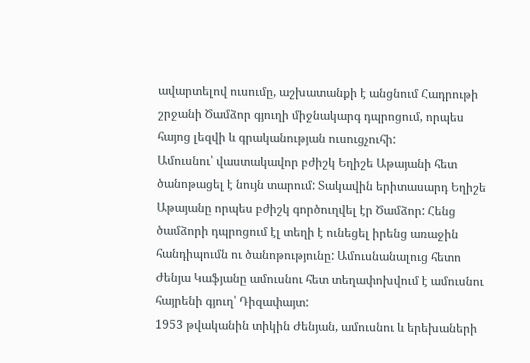ավարտելով ուսումը, աշխատանքի է անցնում Հադրութի շրջանի Ծամձոր գյուղի միջնակարգ դպրոցում, որպես հայոց լեզվի և գրականության ուսուցչուհի:
Ամուսնու՝ վաստակավոր բժիշկ Եղիշե Աթայանի հետ ծանոթացել է նույն տարում: Տակավին երիտասարդ Եղիշե Աթայանը որպես բժիշկ գործուղվել էր Ծամձոր: Հենց ծամձորի դպրոցում էլ տեղի է ունեցել իրենց առաջին հանդիպումն ու ծանոթությունը: Ամուսնանալուց հետո Ժենյա Կաֆյանը ամուսնու հետ տեղափոխվում է ամուսնու հայրենի գյուղ՝ Դիզափայտ:
1953 թվականին տիկին Ժենյան, ամուսնու և երեխաների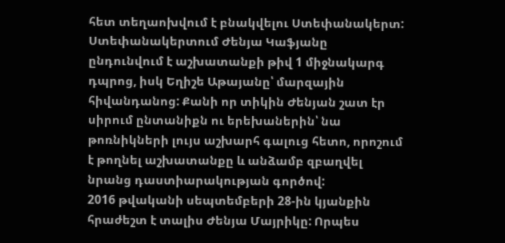հետ տեղաոխվում է բնակվելու Ստեփանակերտ:
Ստեփանակերտում Ժենյա Կաֆյանը ընդունվում է աշխատանքի թիվ 1 միջնակարգ դպրոց, իսկ Եղիշե Աթայանը՝ մարզային հիվանդանոց: Քանի որ տիկին Ժենյան շատ էր սիրում ընտանիքն ու երեխաներին՝ նա թոռնիկների լույս աշխարհ գալուց հետո, որոշում է թողնել աշխատանքը և անձամբ զբաղվել նրանց դաստիարակության գործով:
2016 թվականի սեպտեմբերի 28-ին կյանքին հրաժեշտ է տալիս Ժենյա Մայրիկը: Որպես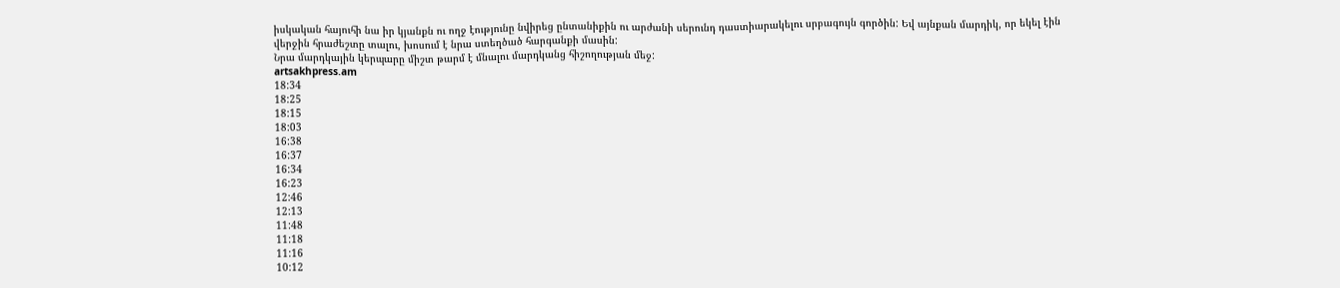իսկական հայուհի նա իր կյանքն ու ողջ էությունը նվիրեց ընտանիքին ու արժանի սերունդ դաստիարակելու սրբագույն գործին: Եվ այնքան մարդիկ, որ եկել էին վերջին հրաժեշտը տալու, խոսում է նրա ստեղծած հարգանքի մասին:
Նրա մարդկային կերպարը միշտ թարմ է մնալու մարդկանց հիշողության մեջ:
artsakhpress.am
18:34
18:25
18:15
18:03
16:38
16:37
16:34
16:23
12:46
12:13
11:48
11:18
11:16
10:12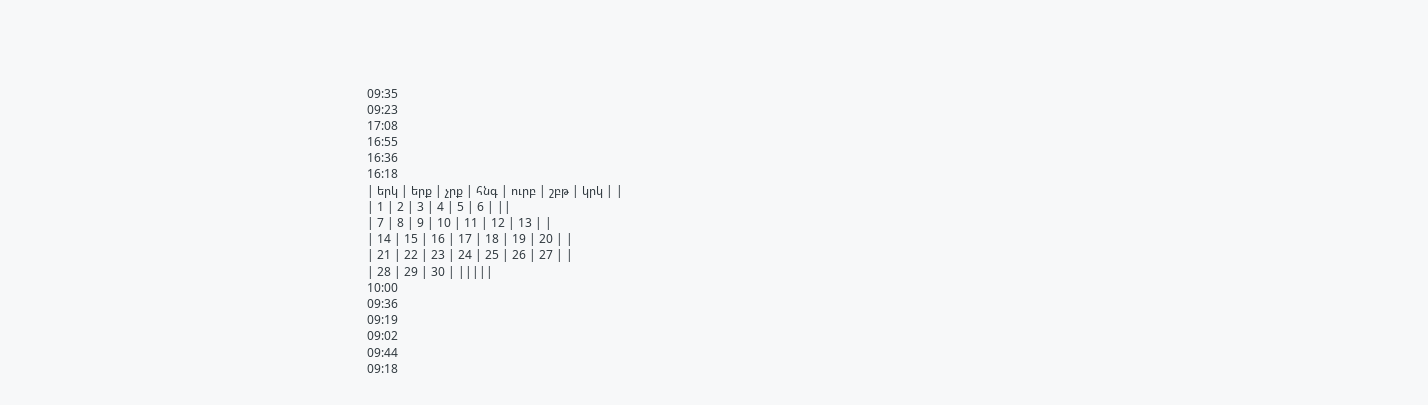09:35
09:23
17:08
16:55
16:36
16:18
| երկ | երք | չրք | հնգ | ուրբ | շբթ | կրկ | |
| 1 | 2 | 3 | 4 | 5 | 6 | ||
| 7 | 8 | 9 | 10 | 11 | 12 | 13 | |
| 14 | 15 | 16 | 17 | 18 | 19 | 20 | |
| 21 | 22 | 23 | 24 | 25 | 26 | 27 | |
| 28 | 29 | 30 | |||||
10:00
09:36
09:19
09:02
09:44
09:18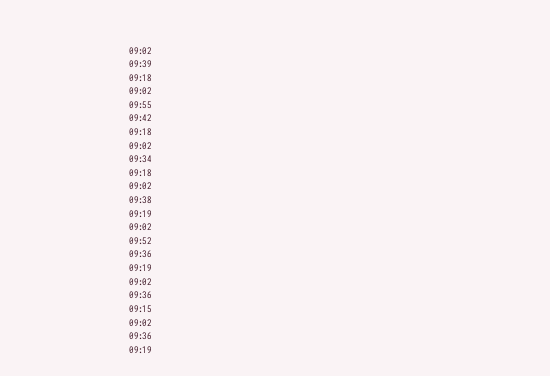09:02
09:39
09:18
09:02
09:55
09:42
09:18
09:02
09:34
09:18
09:02
09:38
09:19
09:02
09:52
09:36
09:19
09:02
09:36
09:15
09:02
09:36
09:19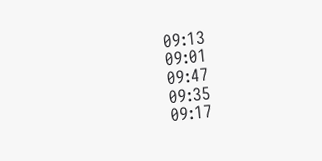09:13
09:01
09:47
09:35
09:17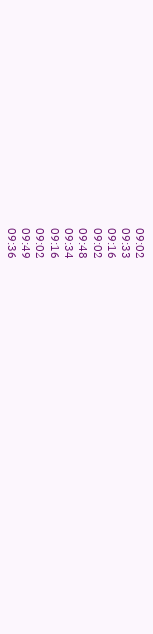09:02
09:33
09:16
09:02
09:48
09:34
09:16
09:02
09:49
09:36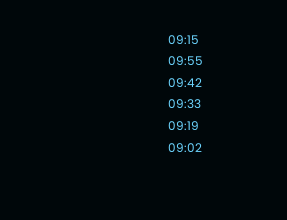09:15
09:55
09:42
09:33
09:19
09:02